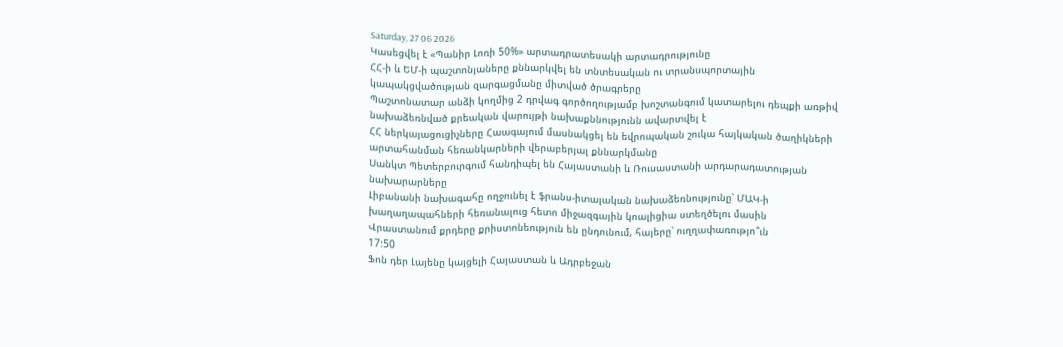Saturday, 27 06 2026
Կասեցվել է «Պանիր Լոռի 50%» արտադրատեսակի արտադրությունը
ՀՀ-ի և ԵՄ-ի պաշտոնյաները քննարկվել են տնտեսական ու տրանսպորտային կապակցվածության զարգացմանը միտված ծրագրերը
Պաշտոնատար անձի կողմից 2 դրվագ գործողությամբ խոշտանգում կատարելու դեպքի առթիվ նախաձեռնված քրեական վարույթի նախաքննությունն ավարտվել է
ՀՀ ներկայացուցիչները Հաագայում մասնակցել են եվրոպական շուկա հայկական ծաղիկների արտահանման հեռանկարների վերաբերյալ քննարկմանը
Սանկտ Պետերբուրգում հանդիպել են Հայաստանի և Ռուսաստանի արդարադատության նախարարները
Լիբանանի նախագահը ողջունել է ֆրանս-իտալական նախաձեռնությունը՝ ՄԱԿ-ի խաղաղապահների հեռանալուց հետո միջազգային կոալիցիա ստեղծելու մասին
Վրաստանում քրդերը քրիստոնեություն են ընդունում, հայերը՝ ուղղափառությո՞ւն
17:50
Ֆոն դեր Լայենը կայցելի Հայաստան և Ադրբեջան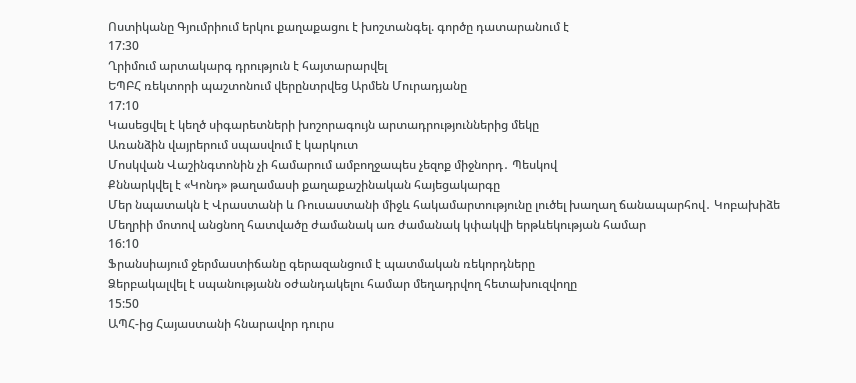Ոստիկանը Գյումրիում երկու քաղաքացու է խոշտանգել. գործը դատարանում է
17:30
Ղրիմում արտակարգ դրություն է հայտարարվել
ԵՊԲՀ ռեկտորի պաշտոնում վերընտրվեց Արմեն Մուրադյանը
17:10
Կասեցվել է կեղծ սիգարետների խոշորագույն արտադրություններից մեկը
Առանձին վայրերում սպասվում է կարկուտ
Մոսկվան Վաշինգտոնին չի համարում ամբողջապես չեզոք միջնորդ․ Պեսկով
Քննարկվել է «Կոնդ» թաղամասի քաղաքաշինական հայեցակարգը
Մեր նպատակն է Վրաստանի և Ռուսաստանի միջև հակամարտությունը լուծել խաղաղ ճանապարհով․ Կոբախիձե
Մեղրիի մոտով անցնող հատվածը ժամանակ առ ժամանակ կփակվի երթևեկության համար
16:10
Ֆրանսիայում ջերմաստիճանը գերազանցում է պատմական ռեկորդները
Ձերբակալվել է սպանությանն օժանդակելու համար մեղադրվող հետախուզվողը
15:50
ԱՊՀ-ից Հայաստանի հնարավոր դուրս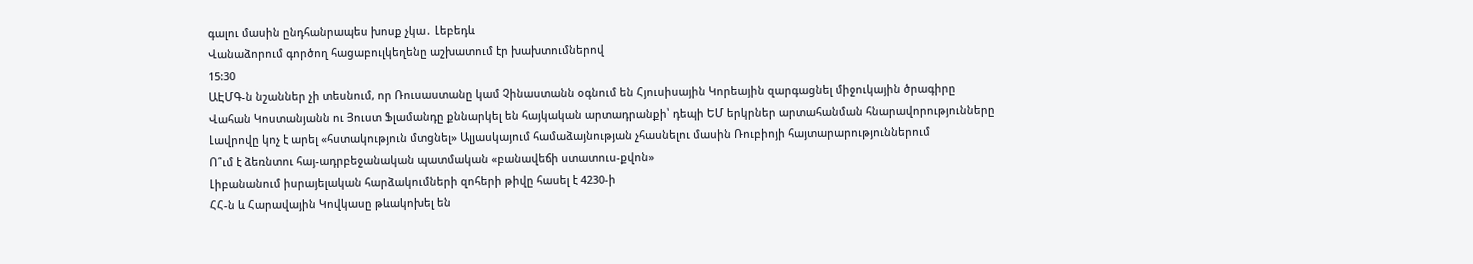գալու մասին ընդհանրապես խոսք չկա․ Լեբեդև
Վանաձորում գործող հացաբուլկեղենը աշխատում էր խախտումներով
15:30
ԱԷՄԳ-ն նշաններ չի տեսնում, որ Ռուսաստանը կամ Չինաստանն օգնում են Հյուսիսային Կորեային զարգացնել միջուկային ծրագիրը
Վահան Կոստանյանն ու Յուստ Ֆլամանդը քննարկել են հայկական արտադրանքի՝ դեպի ԵՄ երկրներ արտահանման հնարավորությունները
Լավրովը կոչ է արել «հստակություն մտցնել» Ալյասկայում համաձայնության չհասնելու մասին Ռուբիոյի հայտարարություններում
Ո՞ւմ է ձեռնտու հայ-ադրբեջանական պատմական «բանավեճի ստատուս-քվոն»
Լիբանանում իսրայելական հարձակումների զոհերի թիվը հասել է 4230-ի
ՀՀ-ն և Հարավային Կովկասը թևակոխել են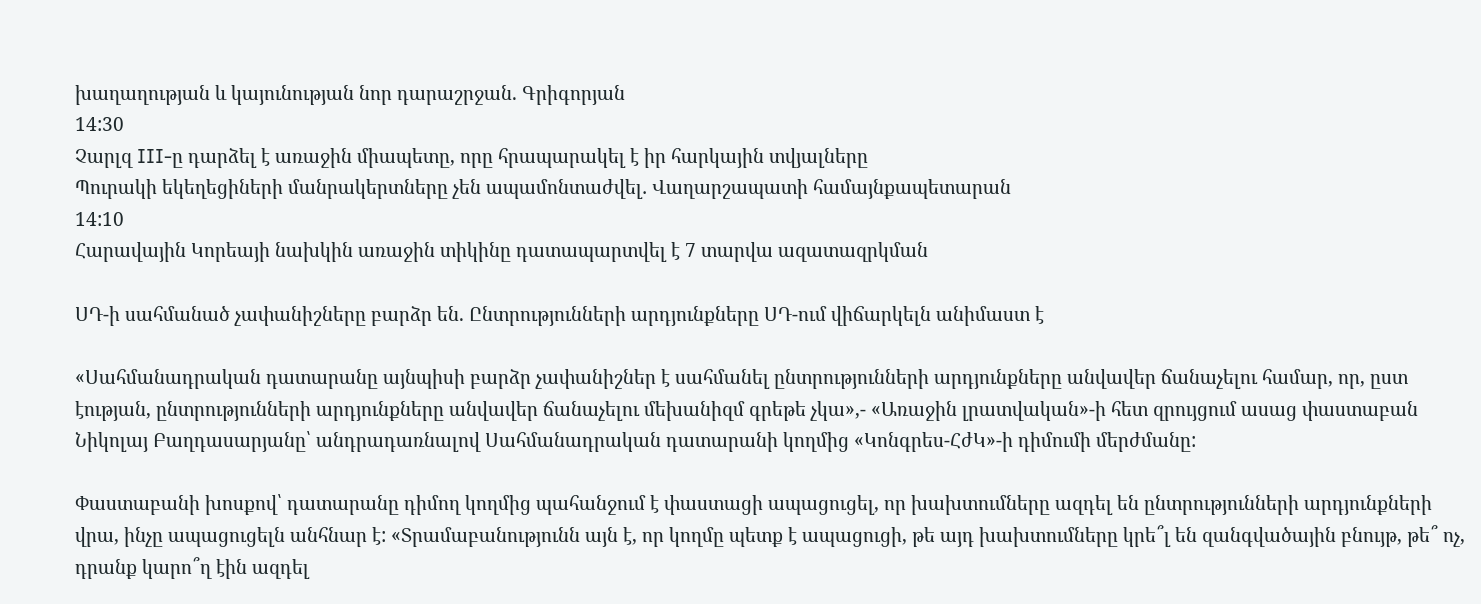խաղաղության և կայունության նոր դարաշրջան. Գրիգորյան
14:30
Չարլզ III-ը դարձել է առաջին միապետը, որը հրապարակել է իր հարկային տվյալները
Պուրակի եկեղեցիների մանրակերտները չեն ապամոնտաժվել․ Վաղարշապատի համայնքապետարան
14:10
Հարավային Կորեայի նախկին առաջին տիկինը դատապարտվել է 7 տարվա ազատազրկման

ՍԴ-ի սահմանած չափանիշները բարձր են. Ընտրությունների արդյունքները ՍԴ-ում վիճարկելն անիմաստ է

«Սահմանադրական դատարանը այնպիսի բարձր չափանիշներ է սահմանել ընտրությունների արդյունքները անվավեր ճանաչելու համար, որ, ըստ էության, ընտրությունների արդյունքները անվավեր ճանաչելու մեխանիզմ գրեթե չկա»,- «Առաջին լրատվական»-ի հետ զրույցում ասաց փաստաբան Նիկոլայ Բաղդասարյանը՝ անդրադառնալով Սահմանադրական դատարանի կողմից «Կոնգրես-ՀժԿ»-ի դիմումի մերժմանը:

Փաստաբանի խոսքով՝ դատարանը դիմող կողմից պահանջում է փաստացի ապացուցել, որ խախտումները ազդել են ընտրությունների արդյունքների վրա, ինչը ապացուցելն անհնար է: «Տրամաբանությունն այն է, որ կողմը պետք է ապացուցի, թե այդ խախտումները կրե՞լ են զանգվածային բնույթ, թե՞ ոչ, դրանք կարո՞ղ էին ազդել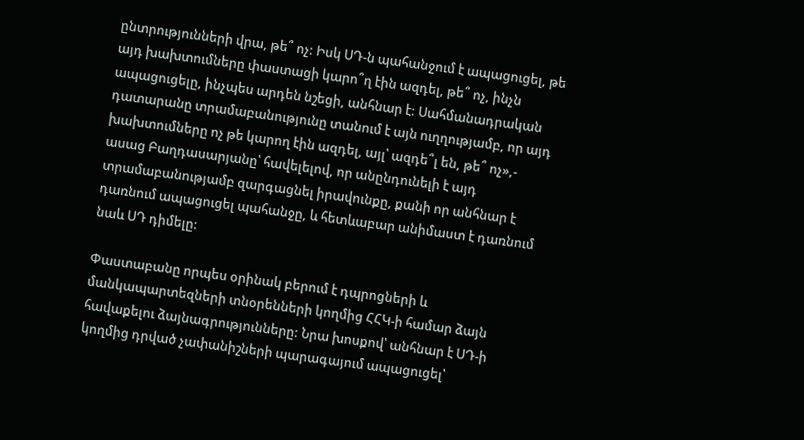ընտրությունների վրա, թե՞ ոչ: Իսկ ՍԴ-ն պահանջում է ապացուցել, թե այդ խախտումները փաստացի կարո՞ղ էին ազդել, թե՞ ոչ, ինչն ապացուցելը, ինչպես արդեն նշեցի, անհնար է: Սահմանադրական դատարանը տրամաբանությունը տանում է այն ուղղությամբ, որ այդ խախտումները ոչ թե կարող էին ազդել, այլ՝ ազդե՞լ են, թե՞ ոչ»,- ասաց Բաղդասարյանը՝ հավելելով, որ անընդունելի է այդ տրամաբանությամբ զարգացնել իրավունքը, քանի որ անհնար է դառնում ապացուցել պահանջը, և հետևաբար անիմաստ է դառնում նաև ՍԴ դիմելը:

Փաստաբանը որպես օրինակ բերում է դպրոցների և մանկապարտեզների տնօրենների կողմից ՀՀԿ-ի համար ձայն հավաքելու ձայնագրությունները: Նրա խոսքով՝ անհնար է ՍԴ-ի կողմից դրված չափանիշների պարագայում ապացուցել՝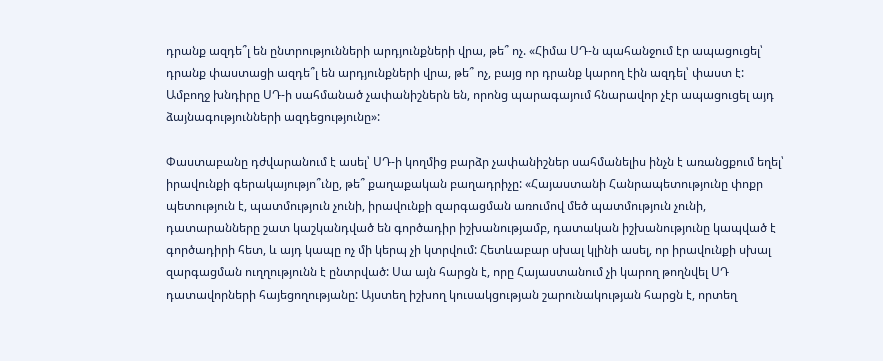դրանք ազդե՞լ են ընտրությունների արդյունքների վրա, թե՞ ոչ. «Հիմա ՍԴ-ն պահանջում էր ապացուցել՝ դրանք փաստացի ազդե՞լ են արդյունքների վրա, թե՞ ոչ, բայց որ դրանք կարող էին ազդել՝ փաստ է: Ամբողջ խնդիրը ՍԴ-ի սահմանած չափանիշներն են, որոնց պարագայում հնարավոր չէր ապացուցել այդ ձայնագությունների ազդեցությունը»:

Փաստաբանը դժվարանում է ասել՝ ՍԴ-ի կողմից բարձր չափանիշներ սահմանելիս ինչն է առանցքում եղել՝ իրավունքի գերակայությո՞ւնը, թե՞ քաղաքական բաղադրիչը: «Հայաստանի Հանրապետությունը փոքր պետություն է, պատմություն չունի, իրավունքի զարգացման առումով մեծ պատմություն չունի, դատարանները շատ կաշկանդված են գործադիր իշխանությամբ, դատական իշխանությունը կապված է գործադիրի հետ, և այդ կապը ոչ մի կերպ չի կտրվում: Հետևաբար սխալ կլինի ասել, որ իրավունքի սխալ զարգացման ուղղությունն է ընտրված: Սա այն հարցն է, որը Հայաստանում չի կարող թողնվել ՍԴ դատավորների հայեցողությանը: Այստեղ իշխող կուսակցության շարունակության հարցն է, որտեղ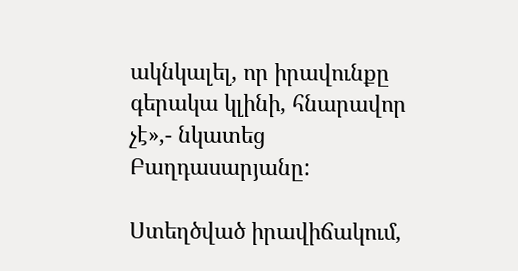ակնկալել, որ իրավունքը գերակա կլինի, հնարավոր չէ»,- նկատեց Բաղդասարյանը:

Ստեղծված իրավիճակում,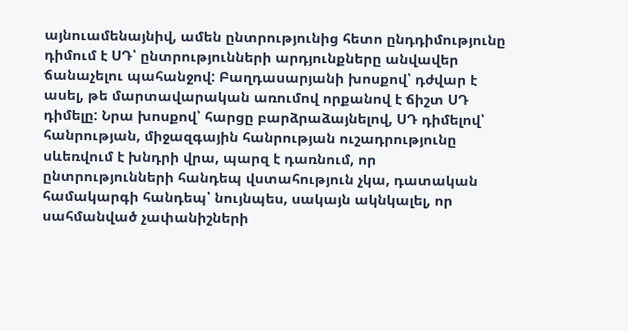այնուամենայնիվ, ամեն ընտրությունից հետո ընդդիմությունը դիմում է ՍԴ՝ ընտրությունների արդյունքները անվավեր ճանաչելու պահանջով: Բաղդասարյանի խոսքով՝ դժվար է ասել, թե մարտավարական առումով որքանով է ճիշտ ՍԴ դիմելը: Նրա խոսքով՝ հարցը բարձրաձայնելով, ՍԴ դիմելով՝ հանրության, միջազգային հանրության ուշադրությունը սևեռվում է խնդրի վրա, պարզ է դառնում, որ ընտրությունների հանդեպ վստահություն չկա, դատական համակարգի հանդեպ՝ նույնպես, սակայն ակնկալել, որ սահմանված չափանիշների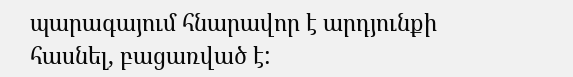պարագայում հնարավոր է արդյունքի հասնել, բացառված է: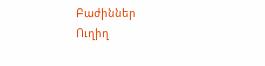Բաժիններ
Ուղիղ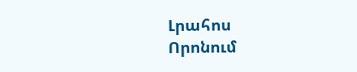Լրահոս
Որոնում